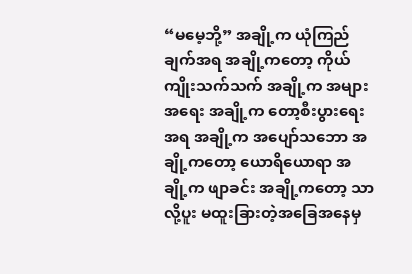“မမေ့ဘို့” အချို့က ယုံကြည်ချက်အရ အချို့ကတော့ ကိုယ်ကျိုးသက်သက် အချို့က အများအရေး အချို့က တော့စီးပွားရေးအရ အချို့က အပျော်သဘော အချို့ကတော့ ယောရိယောရာ အချို့က ဖျာခင်း အချို့ကတော့ သာလို့ပူး မထူးခြားတဲ့အခြေအနေမှ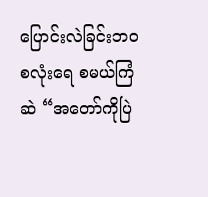ပြောင်းလဲခြင်းဘဝ စလုံးရေ စမယ်ကြံဆဲ “အတော်ကိုပြဲ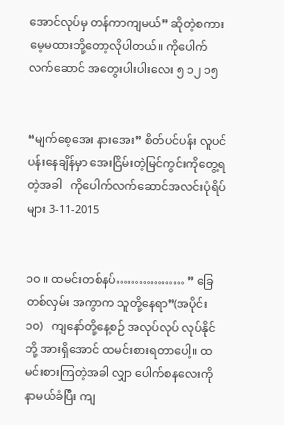အောင်လုပ်မှ တန်ကာကျမယ်” ဆိုတဲ့စကားမေ့မထားဘို့တော့လိုပါတယ်။ ကိုပေါက်လက်ဆောင် အတွေးပါးပါးလေး ၅ ၁၂ ၁၅


“မျက်စေ့အေး နားအေး” စိတ်ပင်ပန်း လူပင်ပန်းနေချိန်မှာ အေးငြိမ်းတဲ့မြင်ကွင်းကိုတွေ့ရတဲ့အခါ   ကိုပေါက်လက်ဆောင်အလင်းပုံရိပ်များ 3-11-2015


၁ဝ ။ ထမင်းတစ်နပ်……………… ” ခြေတစ်လှမ်း အကွာက သူတို့နေရာ”(အပိုင်း ၁၀)   ကျနော်တို့နေ့စဉ် အလုပ်လုပ် လုပ်နိုင်ဘို့ အားရှိအောင် ထမင်းစားရတာပေါ့။ ထမင်းစားကြတဲ့အခါ လျှာ ပေါက်စနလေးကို နာမယ်ခံပြီး ကျ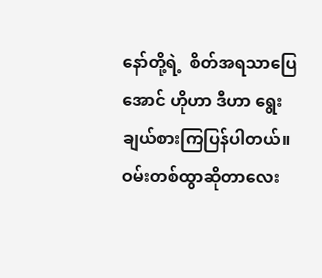နော်တို့ရဲ့  စိတ်အရသာပြေအောင် ဟိုဟာ ဒီဟာ ရွေးချယ်စားကြပြန်ပါတယ်။ ဝမ်းတစ်ထွာဆိုတာလေး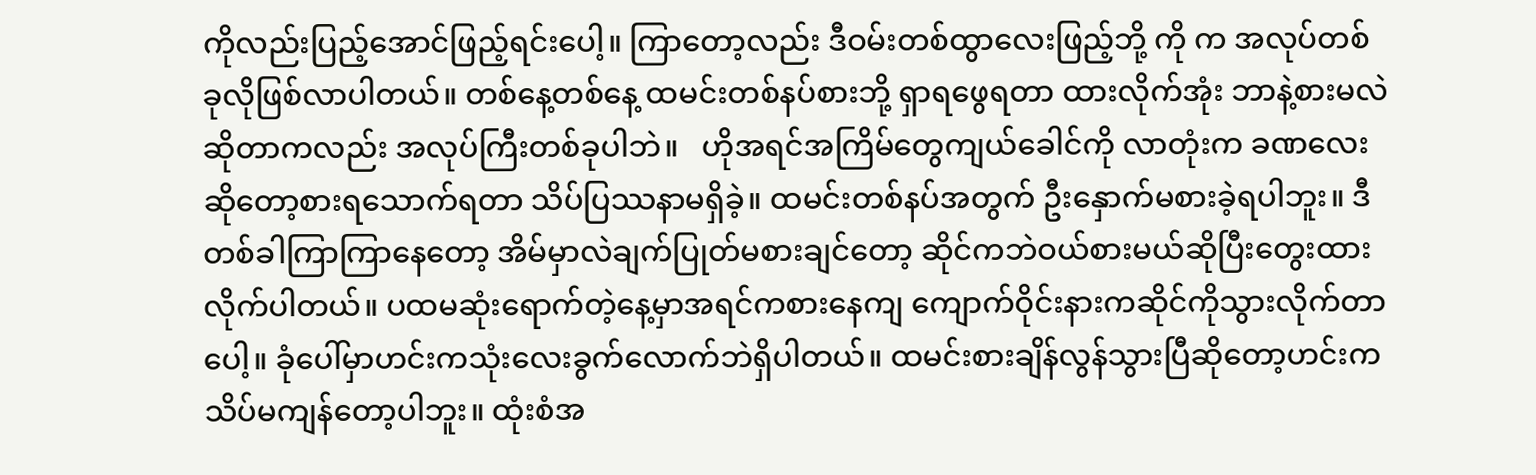ကိုလည်းပြည့်အောင်ဖြည့်ရင်းပေါ့။ ကြာတော့လည်း ဒီဝမ်းတစ်ထွာလေးဖြည့်ဘို့ ကို က အလုပ်တစ်ခုလိုဖြစ်လာပါတယ်။ တစ်နေ့တစ်နေ့ ထမင်းတစ်နပ်စားဘို့ ရှာရဖွေရတာ ထားလိုက်အုံး ဘာနဲ့စားမလဲဆိုတာကလည်း အလုပ်ကြီးတစ်ခုပါဘဲ။   ဟိုအရင်အကြိမ်တွေကျယ်ခေါင်ကို လာတုံးက ခဏလေးဆိုတော့စားရသောက်ရတာ သိပ်ပြဿနာမရှိခဲ့။ ထမင်းတစ်နပ်အတွက် ဦးနှောက်မစားခဲ့ရပါဘူး။ ဒီတစ်ခါကြာကြာနေတော့ အိမ်မှာလဲချက်ပြုတ်မစားချင်တော့ ဆိုင်ကဘဲဝယ်စားမယ်ဆိုပြီးတွေးထားလိုက်ပါတယ်။ ပထမဆုံးရောက်တဲ့နေ့မှာအရင်ကစားနေကျ ကျောက်ဝိုင်းနားကဆိုင်ကိုသွားလိုက်တာပေါ့။ ခုံပေါ်မှာဟင်းကသုံးလေးခွက်လောက်ဘဲရှိပါတယ်။ ထမင်းစားချိန်လွန်သွားပြီဆိုတော့ဟင်းကသိပ်မကျန်တော့ပါဘူး။ ထုံးစံအ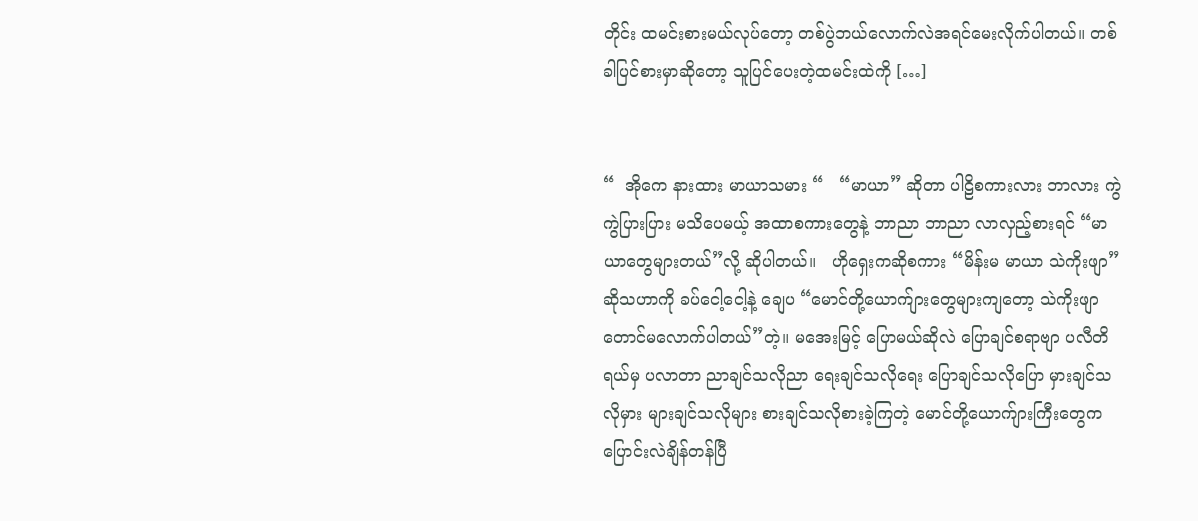တိုင်း ထမင်းစားမယ်လုပ်တော့ တစ်ပွဲဘယ်လောက်လဲအရင်မေးလိုက်ပါတယ်။ တစ်ခါပြင်စားမှာဆိုတော့ သူပြင်ပေးတဲ့ထမင်းထဲကို […]


“  အိုကေ နားထား မာယာသမား “   “မာယာ” ဆိုတာ ပါဠိစကားလား ဘာလား ကွဲကွဲပြားပြား မသိပေမယ့် အထာစကားတွေနဲ့ ဘာညာ ဘာညာ လာလှည့်စားရင် “မာယာတွေများတယ်”လို့ ဆိုပါတယ်။   ဟိုရှေးကဆိုစကား “မိန်းမ မာယာ သဲကိုးဖျာ”ဆိုသဟာကို ခပ်ငေါ့ငေါ့နဲ့ ချေပ “မောင်တို့ယောက်ျားတွေများကျတော့ သဲကိုးဖျာတောင်မလောက်ပါတယ်”တဲ့။ မအေးမြင့် ပြောမယ်ဆိုလဲ ပြောချင်စရာဗျာ ပလီတိရယ်မှ ပလာတာ ညာချင်သလိုညာ ရေးချင်သလိုရေး ပြောချင်သလိုပြော မှားချင်သလိုမှား များချင်သလိုများ စားချင်သလိုစားခဲ့ကြတဲ့ မောင်တို့ယောက်ျားကြီးတွေက ပြောင်းလဲချိန်တန်ပြီ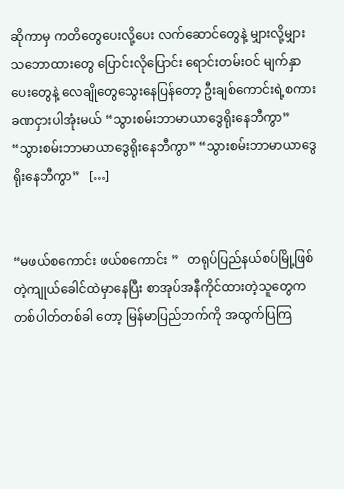ဆိုကာမှ ကတိတွေပေးလို့ပေး လက်ဆောင်တွေနဲ့ မျှားလို့မျှား သဘောထားတွေ ပြောင်းလိုပြောင်း ရောင်းတမ်းဝင် မျက်နှာပေးတွေနဲ့ လေချိုတွေသွေးနေပြန်တော့ ဦးချစ်ကောင်းရဲ့စကား ခဏငှားပါအုံးမယ် “သွားစမ်းဘာမာယာဒွေရိုးနေဘီကွာ” “သွားစမ်းဘာမာယာဒွေရိုးနေဘီကွာ” “သွားစမ်းဘာမာယာဒွေရိုးနေဘီကွာ”   […]


“မဖယ်စကောင်း ဖယ်စကောင်း ”   တရုပ်ပြည်နယ်စပ်မြို့ဖြစ်တဲ့ကျုယ်ခေါင်ထဲမှာနေပြီး စာအုပ်အနီကိုင်ထားတဲ့သူတွေကတစ်ပါတ်တစ်ခါ တော့ မြန်မာပြည်ဘက်ကို အထွက်ပြကြ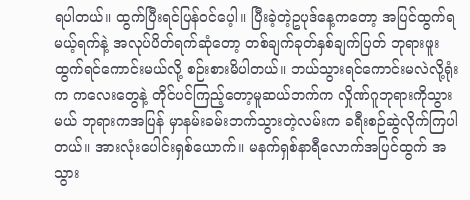ရပါတယ်။ ထွက်ပြီးရင်ပြန်ဝင်ပေ့ါ။ ပြီးခဲ့တဲ့ဥပုဒ်နေ့ကတော့ အပြင်ထွက်ရမယ့်ရက်နဲ့ အလုပ်ပိတ်ရက်ဆုံတော့ တစ်ချက်ခုတ်နှစ်ချက်ပြတ် ဘုရားဖူးထွက်ရင်ကောင်းမယ်လို့ စဉ်းစားမိပါတယ်။ ဘယ်သွားရင်ကောင်းမလဲလို့ရုံးက ကလေးတွေနဲ့ တိုင်ပင်ကြည့်တော့မူဆယ်ဘက်က လှိုဏ်ဂူဘုရားကိုသွားမယ် ဘုရားကအပြန် မှာနမ်းခမ်းဘက်သွားတဲ့လမ်းက ခရီးစဉ်ဆွဲလိုက်ကြပါတယ်။ အားလုံးပေါင်းရှစ်ယောက်။ မနက်ရှစ်နာရီလောက်အပြင်ထွက် အသွား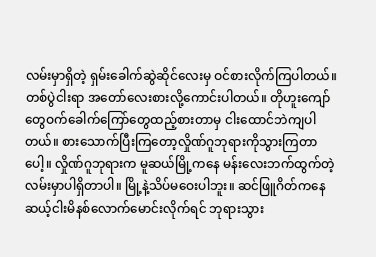လမ်းမှာရှိတဲ့ ရှမ်းခေါက်ဆွဲဆိုင်လေးမှ ဝင်စားလိုက်ကြပါတယ်။ တစ်ပွဲငါးရာ အတော်လေးစားလို့ကောင်းပါတယ်။ တိုဟူးကျော်တွေဝက်ခေါက်ကြော်တွေထည့်စားတာမှ ငါးထောင်ဘဲကျပါတယ်။ စားသောက်ပြီးကြတော့လှိုဏ်ဂူဘုရားကိုသွားကြတာပေါ့။ လှိုဏ်ဂူဘုရားက မူဆယ်မြို့ကနေ မန်းလေးဘက်ထွက်တဲ့လမ်းမှာပါရှိတာပါ။ မြို့နဲ့သိပ်မဝေးပါဘူး။ ဆင်ဖြူဂိတ်ကနေဆယ့်ငါးမိနစ်လောက်မောင်းလိုက်ရင် ဘုရားသွား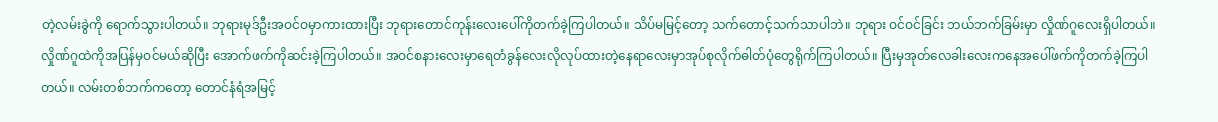တဲ့လမ်းခွဲကို ရောက်သွားပါတယ်။ ဘုရားမုဒ်ဦးအဝင်ဝမှာကားထားပြီး ဘုရားတောင်ကုန်းလေးပေါ်ကိုတက်ခဲ့ကြပါတယ်။ သိပ်မမြင့်တော့ သက်တောင့်သက်သာပါဘဲ။ ဘုရား ဝင်ဝင်ခြင်း ဘယ်ဘက်ခြမ်းမှာ လှိုဏ်ဂူလေးရှိပါတယ်။ လှိုဏ်ဂူထဲကိုအပြန်မှဝင်မယ်ဆိုပြီး အောက်ဖက်ကိုဆင်းခဲ့ကြပါတယ်။ အဝင်စနားလေးမှာရေတံခွန်လေးလိုလုပ်ထားတဲ့နေရာလေးမှာအုပ်စုလိုက်ဓါတ်ပုံတွေရိုက်ကြပါတယ်။ ပြီးမှအုတ်လေခါးလေးကနေအပေါ်ဖက်ကိုတက်ခဲ့ကြပါတယ်။ လမ်းတစ်ဘက်ကတော့ တောင်နံရံအမြင့်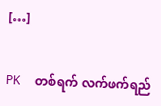[…]


PK     တစ်ရက် လက်ဖက်ရည်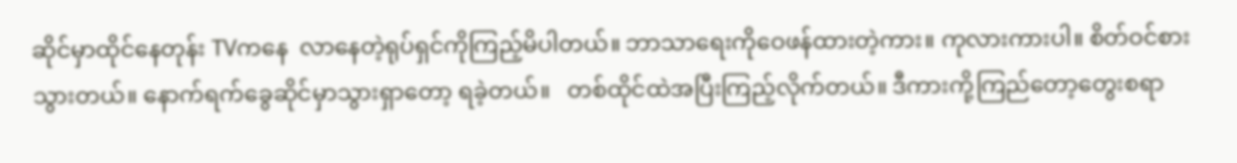ဆိုင်မှာထိုင်နေတုန်း TVကနေ  လာနေတဲ့ရုပ်ရှင်ကိုကြည့်မိပါတယ်။ ဘာသာရေးကိုဝေဖန်ထားတဲ့ကား။ ကုလားကားပါ။ စိတ်ဝင်စားသွားတယ်။ နောက်ရက်ခွေဆိုင်မှာသွားရှာတော့ ရခဲ့တယ်။   တစ်ထိုင်ထဲအပြီးကြည့်လိုက်တယ်။ ဒီကားကို့ကြည်တော့တွေးစရာ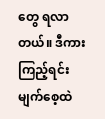တွေ ရလာတယ်။ ဒီကားကြည့်ရင်းမျက်စေ့ထဲ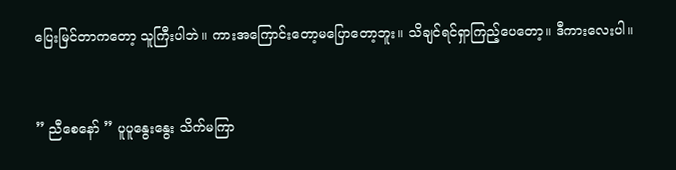ပြေးမြင်တာကတော့ သူကြီးပါဘဲ။ ကားအကြောင်းတော့မပြောတော့ဘူး။ သိချင်ရင်ရှာကြည့်ပေတော့။ ဒီကားလေးပါ။


” ညီစေနော် ” ပူပူနွေးနွေး သိက်မကြာ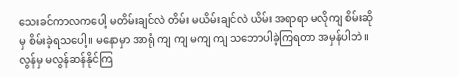သေးခင်ကာလကပေါ့ မတိမ်းချင်လဲ တိမ်း မယိမ်းချင်လဲ ယိမ်း အရာရာ မလိုကျ စိမ်းဆိုမှ စိမ်းခဲ့ရသပေါ့။ မနောမှာ အာရုံ ကျ ကျ မကျ ကျ သဘောပါခဲ့ကြရတာ အမှန်ပါဘဲ။ လွန်မှ မလွန်ဆန်နိုင်ကြ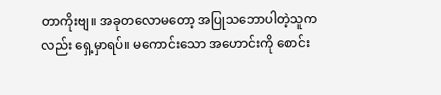တာကိုးဗျ။ အခုတလောမတော့ အပြုသဘောပါတဲ့သူကလည်း ရှေ့မှာရပ်။ မကောင်းသော အဟောင်းကို စောင်း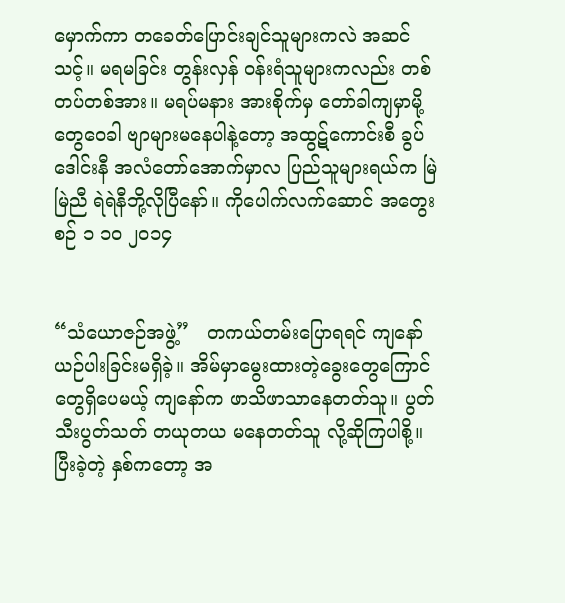မှောက်ကာ တခေတ်ပြောင်းချင်သူများကလဲ အဆင်သင့်။ မရမခြင်း တွန်းလှန် ဝန်းရံသူများကလည်း တစ်တပ်တစ်အား။ မရပ်မနား အားစိုက်မှ တော်ခါကျမှာမို့ တွေဝေခါ ဗျာများမနေပါနဲ့တော့ အထွဋ်ကောင်းစီ ခွပ်ဒေါင်းနီ အလံတော်အောက်မှာလ ပြည်သူများရယ်က မြဲမြဲညီ ရဲရဲနီဘို့လိုပြီနော်။ ကိုပေါက်လက်ဆောင် အတွေးစဉ် ၁ ၁ဝ ၂၀၁၄


“သံယောဇဉ်အဖွဲ့”   တကယ်တမ်းပြောရရင် ကျနော်ယဉ်ပါးခြင်းမရှိခဲ့။ အိမ်မှာမွေးထားတဲ့ခွေးတွေကြောင်တွေရှိပေမယ့် ကျနော်က ဖာသိဖာသာနေတတ်သူ။ ပွတ်သီးပွတ်သတ် တယုတယ မနေတတ်သူ လို့ဆိုကြပါစို့။ ပြီးခဲ့တဲ့ နှစ်ကတော့ အ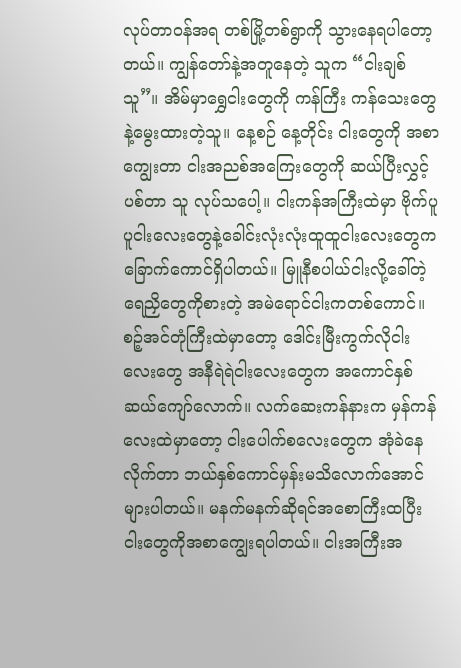လုပ်တာဝန်အရ တစ်မြို့တစ်ရွာကို သွားနေရပါတော့တယ်။ ကျွန်တော်နဲ့အတူနေတဲ့ သူက “ငါးချစ်သူ”။ အိမ်မှာရွှေငါးတွေကို ကန်ကြီး ကန်သေးတွေနဲ့မွေးထားတဲ့သူ။ နေ့စဉ် နေ့တိုင်း ငါးတွေကို အစာကျွေးတာ ငါးအညစ်အကြေးတွေကို ဆယ်ပြီးလွှင့်ပစ်တာ သူ လုပ်သပေါ့။ ငါးကန်အကြီးထဲမှာ ဗိုက်ပူပူငါးလေးတွေနဲ့ခေါင်းလုံးလုံးထူထူငါးလေးတွေက ခြောက်ကောင်ရှိပါတယ်။ မြူနီစပါယ်ငါးလို့ခေါ်တဲ့ ရေညှိတွေကိုစားတဲ့ အမဲရောင်ငါးကတစ်ကောင်။ စဉ့်အင်တုံကြီးထဲမှာတော့ ဒေါင်းမြီးကွက်လိုငါးလေးတွေ အနီရဲရဲငါးလေးတွေက အကောင်နှစ်ဆယ်ကျော်လောက်။ လက်ဆေးကန်နားက မှန်ကန်လေးထဲမှာတော့ ငါးပေါက်စလေးတွေက အုံခဲနေလိုက်တာ ဘယ်နှစ်ကောင်မှန်းမသိလောက်အောင်များပါတယ်။ မနက်မနက်ဆိုရင်အစောကြီးထပြီး ငါးတွေကိုအစာကျွေးရပါတယ်။ ငါးအကြီးအ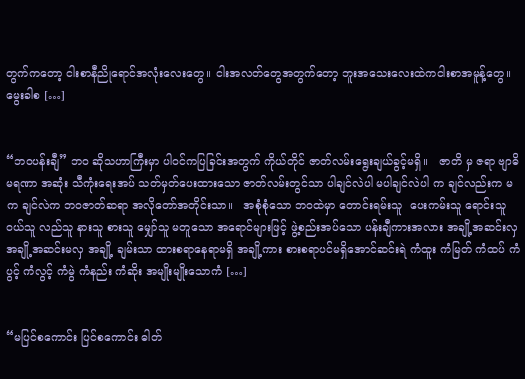တွက်ကတော့ ငါးစာနီညိုရောင်အလုံးလေးတွေ။ ငါးအလတ်တွေအတွက်တော့ ဘူးအသေးလေးထဲကငါးစာအမူန့်တွေ။ မွေးခါစ […]


“ဘဝပန်းချီ” ဘဝ ဆိုသဟာကြီးမှာ ပါဝင်ကပြခြင်းအတွက် ကိုယ်တိုင် ဇာတ်လမ်းရွေးချယ်ခွင့်မရှိ။   ဇာတိ မှ ဇရာ ဗျာဓိ  မရဏာ အဆုံး သီကုံးရေးအပ် သတ်မှတ်ပေးထားသော ဇာတ်လမ်းတွင်သာ ပါချင်လဲပါ မပါချင်လဲပါ က ချင်လည်းက မက ချင်လဲက ဘဝဇာတ်ဆရာ အလိုတော်အတိုင်းသာ။   အစုံစုံသော ဘဝထဲမှာ တောင်းရမ်းသူ  ပေးကမ်းသူ ရောင်းသူ ဝယ်သူ လည်သူ နားသူ စားသူ မျှော်သူ မတူသော အရောင်များဖြင့် ဖွဲ့စည်းအပ်သော ပန်းချီကားအလား အချို့အဆင်းလှ အချို့အဆင်းမလှ အချို့ ချမ်းသာ ထားစရာနေရာမရှိ အချို့ကား စားစရာပင်မရှိအောင်ဆင်းရဲ ကံထူး ကံမြတ် ကံထပ် ကံပွင့် ကံလွင့် ကံမွဲ ကံနည်း ကံဆိုး အမျိုးမျိုးသောကံ […]


“မပြင်စကောင်း ပြင်စကောင်း ဓါတ်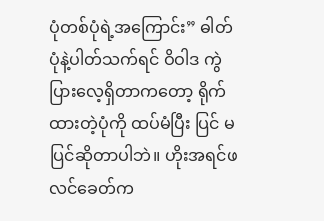ပုံတစ်ပုံရဲ့အကြောင်း” ဓါတ်ပုံနဲ့ပါတ်သက်ရင် ဝိဝါဒ ကွဲပြားလေ့ရှိတာကတော့ ရိုက်ထားတဲ့ပုံကို ထပ်မံပြီး ပြင် မပြင်ဆိုတာပါဘဲ။ ဟိုးအရင်ဖလင်ခေတ်က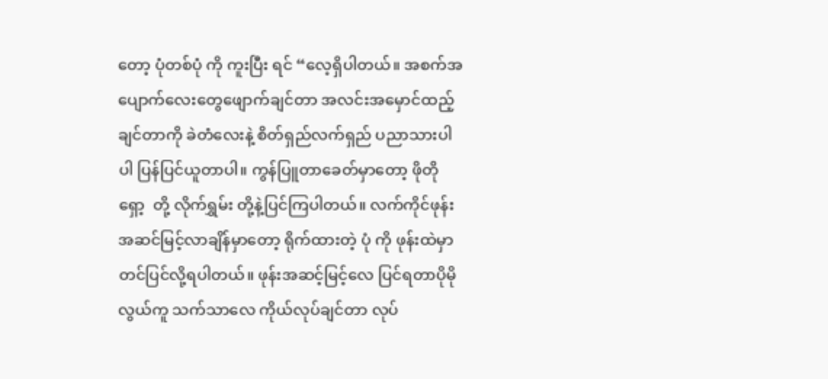တော့ ပုံတစ်ပုံ ကို ကူးပြီး ရင် “လေ့ရှိပါတယ်။ အစက်အပျောက်လေးတွေဖျောက်ချင်တာ အလင်းအမှောင်ထည့်ချင်တာကို ခဲတံလေးနဲ့ စိတ်ရှည်လက်ရှည် ပညာသားပါပါ ပြန်ပြင်ယူတာပါ။ ကွန်ပြူတာခေတ်မှာတော့ ဖိုတိုရှော့  တို့ လိုက်ရွှမ်း တို့နဲ့ပြင်ကြပါတယ်။ လက်ကိုင်ဖုန်း အဆင်မြင့်လာချိန်မှာတော့ ရိုက်ထားတဲ့ ပုံ ကို ဖုန်းထဲမှာတင်ပြင်လို့ရပါတယ်။ ဖုန်းအဆင့်မြင့်လေ ပြင်ရတာပိုမိုလွယ်ကူ သက်သာလေ ကိုယ်လုပ်ချင်တာ လုပ်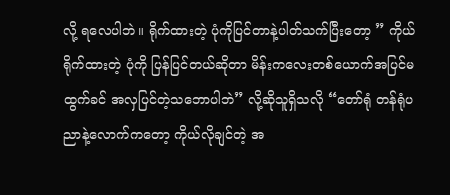လို့ ရလေပါဘဲ။ ရိုက်ထားတဲ့ ပုံကိုပြင်တာနဲ့ပါတ်သက်ပြီးတော့ ” ကိုယ်ရိုက်ထားတဲ့ ပုံကို ပြန်ပြင်တယ်ဆိုတာ မိန်းကလေးတစ်ယောက်အပြင်မထွက်ခင် အလှပြင်တဲ့သဘောပါဘဲ” လို့ဆိုသူရှိသလို “တော်ရုံ တန်ရုံပညာနဲ့လောက်ကတော့ ကိုယ်လိုချင်တဲ့ အ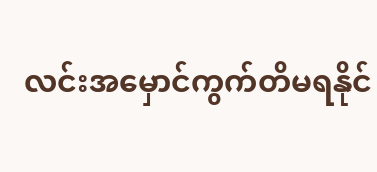လင်းအမှောင်ကွက်တိမရနိုင်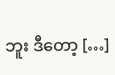ဘူး ဒီတော့ […]